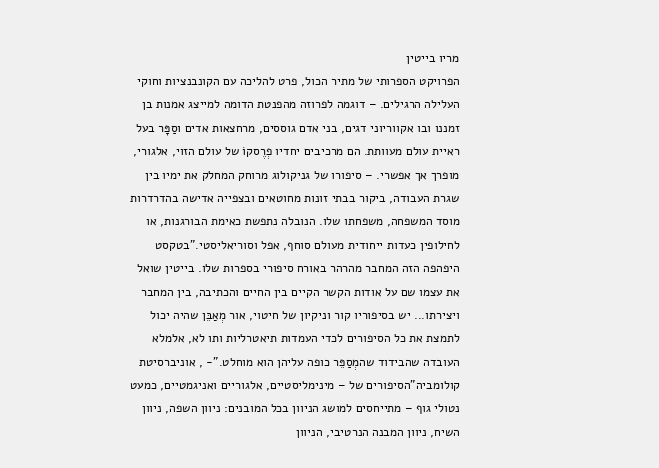מריו בייטין
הפרויקט הספרותי של מתיר הכול, פרט להליכה עם הקונבנציות וחוקי העלילה הרגילים. – דוגמה לפרוזה מהפנטת הדומה למייצג אמנות בן זמננו ובו אקווריוני דגים, בני אדם גוססים, מרחצאות אדים וסַפָּר בעל ראיית עולם מעוותת. הם מרכיבים יחדיו פְרֶסקוֹ של עולם הזוי, אלגורי, מופרך אך אפשרי. – סיפורו של גניקולוג מרוחק המחלק את ימיו בין שגרת העבודה, ביקור בבתי זונות מחוטאים ובצפייה אדישה בהדרדרות מוסד המשפחה, משפחתו שלו. הנובלה נתפשת כאימת הבורגנות, או לחילופין כעדות ייחודית מעולם סוחף, אפל וסוריאליסטי."בטקסט היפהפה הזה המחבר מהרהר באורח סיפורי בספרות שלו. בייטין שואל את עצמו שם על אודות הקשר הקיים בין החיים והכתיבה, בין המחבר ויצירתו... יש בסיפוריו קור וניקיון של חיטוי, אור מְאַבֵּן שהיה יכול לתמצת את כל הסיפורים לכדי העמדות תיאטרליות ותו לא, אלמלא העובדה שהבידוד שהמְסַפֵּר כופה עליהן הוא מוחלט."- , אוניברסיטת קולומביה"הסיפורים של – מינימליסטיים, אלגוריים ואניגמטיים, כמעט נטולי גוף – מתייחסים למושג הניוון בכל המובנים: ניוון השפה, ניוון השיח, ניוון המבנה הנרטיבי, הניוון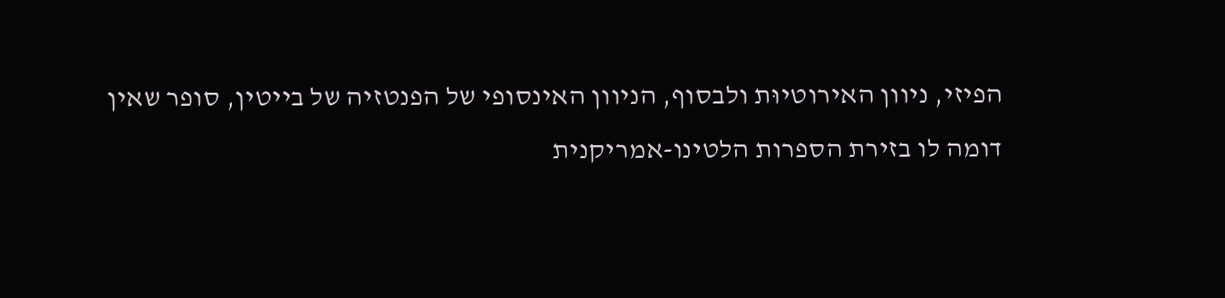הפיזי, ניוון האירוטיוּת ולבסוף, הניוון האינסופי של הפנטזיה של בייטין, סופר שאין דומה לו בזירת הספרות הלטינו-אמריקנית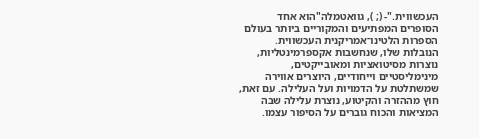העכשווית."- (; ), גוואטמלה"הוא אחד הסופרים המפתיעים והמקוריים ביותר בעולם הספרות הלטינו־אמריקנית העכשווית. הנובלות שלו, שנחשבות אקספרמינטליות, נוצרות מסיטואציות ומאובייקטים, מינימליסטיים וייחודיים, היוצרים אווירה שמשתלטת על הדמויות ועל העלילה. עם זאת, חוץ מההזרה והקיטוע, נוצרת עלילה שבה המציאות והכוח גוברים על הסיפור עצמו.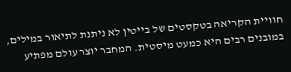חוויית הקריאה בטקסטים של בייטין לא ניתנת לתיאור במילים, במובנים רבים היא כמעט מיסטית. המחבר יוצר עולם מפתיע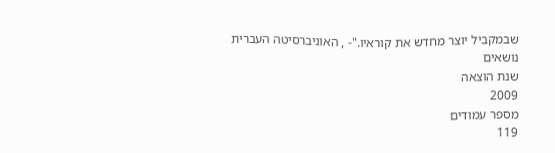שבמקביל יוצר מחדש את קוראיו."- , האוניברסיטה העברית
נושאים
שנת הוצאה
2009
מספר עמודים
119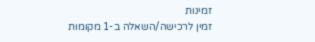זמינות
זמין לרכישה/השאלה ב-1 מקומות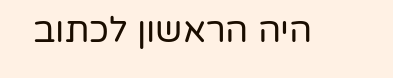היה הראשון לכתוב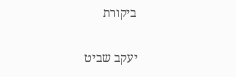ביקורת

יעקב שביט